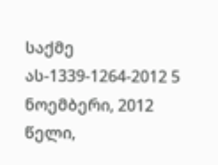საქმე ას-1339-1264-2012 5 ნოემბერი, 2012 წელი,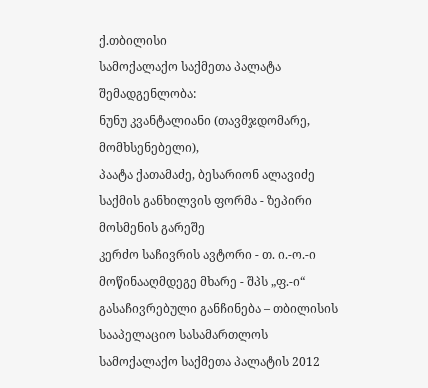ქ.თბილისი
სამოქალაქო საქმეთა პალატა
შემადგენლობა:
ნუნუ კვანტალიანი (თავმჯდომარე, მომხსენებელი),
პაატა ქათამაძე, ბესარიონ ალავიძე
საქმის განხილვის ფორმა - ზეპირი მოსმენის გარეშე
კერძო საჩივრის ავტორი - თ. ი.-ო.-ი
მოწინააღმდეგე მხარე - შპს „ფ.-ი“
გასაჩივრებული განჩინება – თბილისის სააპელაციო სასამართლოს სამოქალაქო საქმეთა პალატის 2012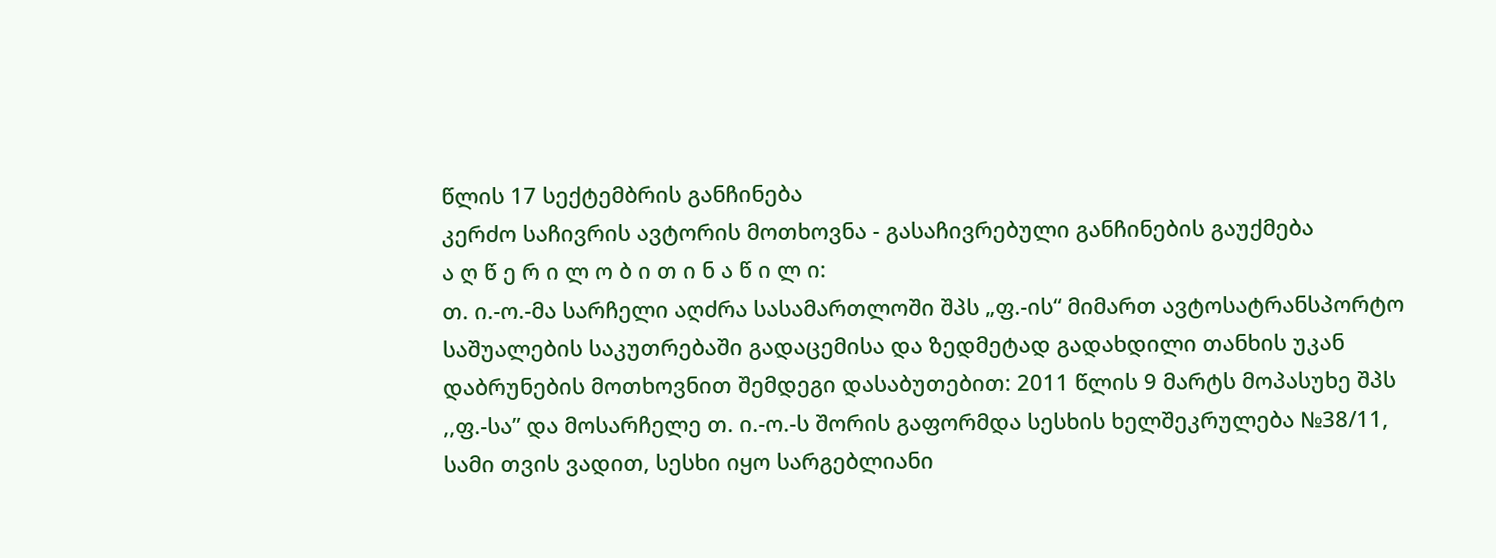წლის 17 სექტემბრის განჩინება
კერძო საჩივრის ავტორის მოთხოვნა - გასაჩივრებული განჩინების გაუქმება
ა ღ წ ე რ ი ლ ო ბ ი თ ი ნ ა წ ი ლ ი:
თ. ი.-ო.-მა სარჩელი აღძრა სასამართლოში შპს „ფ.-ის“ მიმართ ავტოსატრანსპორტო საშუალების საკუთრებაში გადაცემისა და ზედმეტად გადახდილი თანხის უკან დაბრუნების მოთხოვნით შემდეგი დასაბუთებით: 2011 წლის 9 მარტს მოპასუხე შპს ,,ფ.-სა” და მოსარჩელე თ. ი.-ო.-ს შორის გაფორმდა სესხის ხელშეკრულება №38/11, სამი თვის ვადით, სესხი იყო სარგებლიანი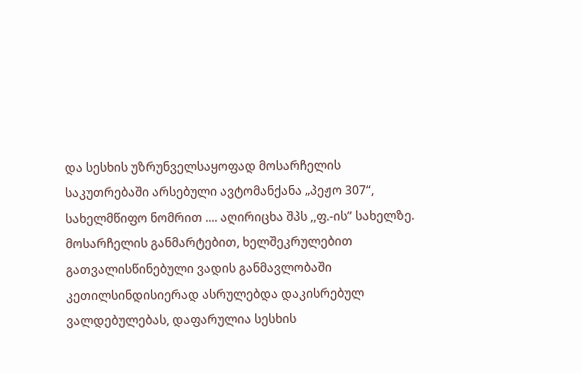და სესხის უზრუნველსაყოფად მოსარჩელის საკუთრებაში არსებული ავტომანქანა „პეჟო 307“, სახელმწიფო ნომრით .... აღირიცხა შპს ,,ფ.-ის” სახელზე. მოსარჩელის განმარტებით, ხელშეკრულებით გათვალისწინებული ვადის განმავლობაში კეთილსინდისიერად ასრულებდა დაკისრებულ ვალდებულებას, დაფარულია სესხის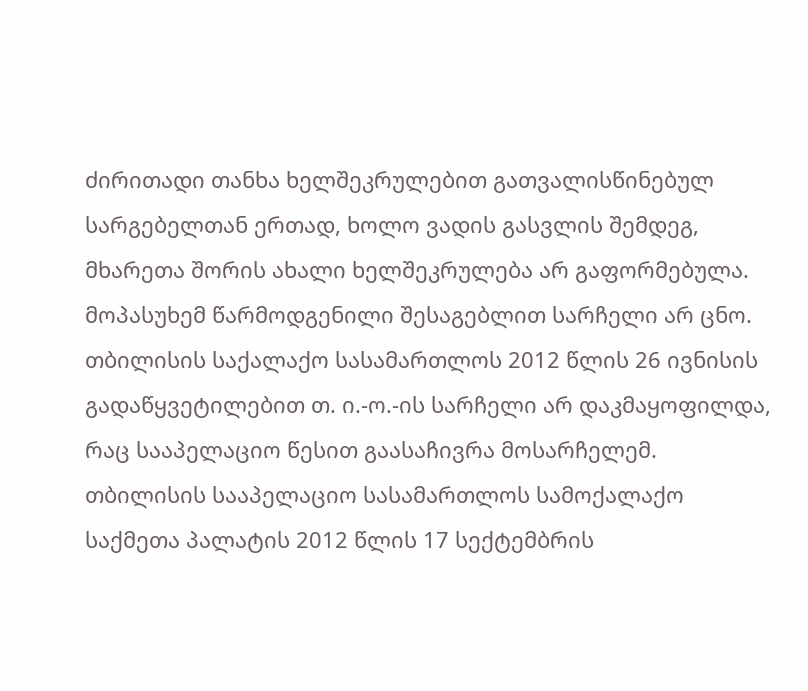ძირითადი თანხა ხელშეკრულებით გათვალისწინებულ სარგებელთან ერთად, ხოლო ვადის გასვლის შემდეგ, მხარეთა შორის ახალი ხელშეკრულება არ გაფორმებულა.
მოპასუხემ წარმოდგენილი შესაგებლით სარჩელი არ ცნო.
თბილისის საქალაქო სასამართლოს 2012 წლის 26 ივნისის გადაწყვეტილებით თ. ი.-ო.-ის სარჩელი არ დაკმაყოფილდა, რაც სააპელაციო წესით გაასაჩივრა მოსარჩელემ.
თბილისის სააპელაციო სასამართლოს სამოქალაქო საქმეთა პალატის 2012 წლის 17 სექტემბრის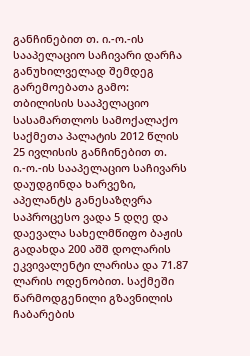განჩინებით თ. ი.-ო.-ის სააპელაციო საჩივარი დარჩა განუხილველად შემდეგ გარემოებათა გამო: თბილისის სააპელაციო სასამართლოს სამოქალაქო საქმეთა პალატის 2012 წლის 25 ივლისის განჩინებით თ. ი.-ო.-ის სააპელაციო საჩივარს დაუდგინდა ხარვეზი, აპელანტს განესაზღვრა საპროცესო ვადა 5 დღე და დაევალა სახელმწიფო ბაჟის გადახდა 200 აშშ დოლარის ეკვივალენტი ლარისა და 71.87 ლარის ოდენობით. საქმეში წარმოდგენილი გზავნილის ჩაბარების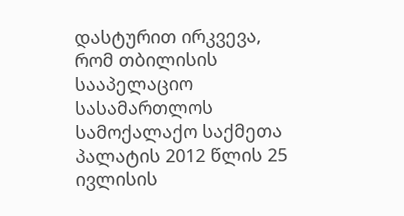დასტურით ირკვევა, რომ თბილისის სააპელაციო სასამართლოს სამოქალაქო საქმეთა პალატის 2012 წლის 25 ივლისის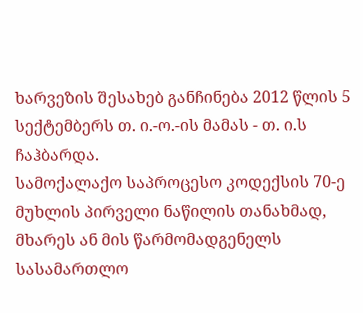ხარვეზის შესახებ განჩინება 2012 წლის 5 სექტემბერს თ. ი.-ო.-ის მამას - თ. ი.ს ჩაჰბარდა.
სამოქალაქო საპროცესო კოდექსის 70-ე მუხლის პირველი ნაწილის თანახმად, მხარეს ან მის წარმომადგენელს სასამართლო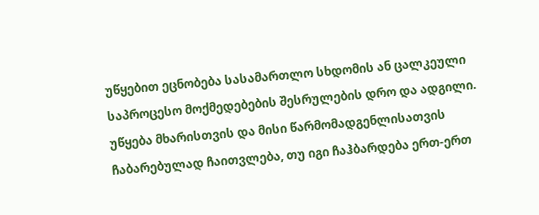უწყებით ეცნობება სასამართლო სხდომის ან ცალკეული საპროცესო მოქმედებების შესრულების დრო და ადგილი. უწყება მხარისთვის და მისი წარმომადგენლისათვის ჩაბარებულად ჩაითვლება, თუ იგი ჩაჰბარდება ერთ-ერთ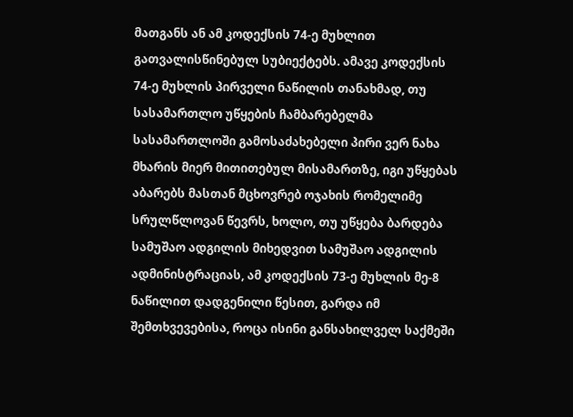მათგანს ან ამ კოდექსის 74-ე მუხლით გათვალისწინებულ სუბიექტებს. ამავე კოდექსის 74-ე მუხლის პირველი ნაწილის თანახმად, თუ სასამართლო უწყების ჩამბარებელმა სასამართლოში გამოსაძახებელი პირი ვერ ნახა მხარის მიერ მითითებულ მისამართზე, იგი უწყებას აბარებს მასთან მცხოვრებ ოჯახის რომელიმე სრულწლოვან წევრს, ხოლო, თუ უწყება ბარდება სამუშაო ადგილის მიხედვით სამუშაო ადგილის ადმინისტრაციას, ამ კოდექსის 73-ე მუხლის მე-8 ნაწილით დადგენილი წესით, გარდა იმ შემთხვევებისა, როცა ისინი განსახილველ საქმეში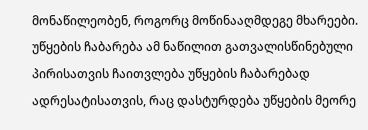მონაწილეობენ, როგორც მოწინააღმდეგე მხარეები. უწყების ჩაბარება ამ ნაწილით გათვალისწინებული პირისათვის ჩაითვლება უწყების ჩაბარებად ადრესატისათვის, რაც დასტურდება უწყების მეორე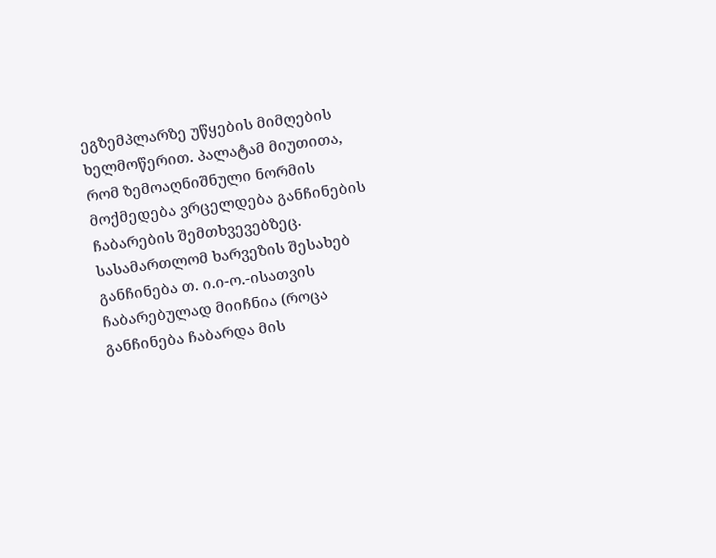ეგზემპლარზე უწყების მიმღების ხელმოწერით. პალატამ მიუთითა, რომ ზემოაღნიშნული ნორმის მოქმედება ვრცელდება განჩინების ჩაბარების შემთხვევებზეც. სასამართლომ ხარვეზის შესახებ განჩინება თ. ი.ი-ო.-ისათვის ჩაბარებულად მიიჩნია (როცა განჩინება ჩაბარდა მის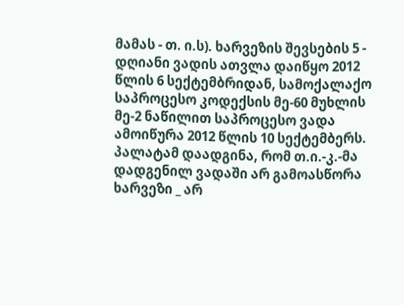მამას - თ. ი.ს). ხარვეზის შევსების 5 - დღიანი ვადის ათვლა დაიწყო 2012 წლის 6 სექტემბრიდან, სამოქალაქო საპროცესო კოდექსის მე-60 მუხლის მე-2 ნაწილით საპროცესო ვადა ამოიწურა 2012 წლის 10 სექტემბერს. პალატამ დაადგინა, რომ თ.ი.-კ.-მა დადგენილ ვადაში არ გამოასწორა ხარვეზი _ არ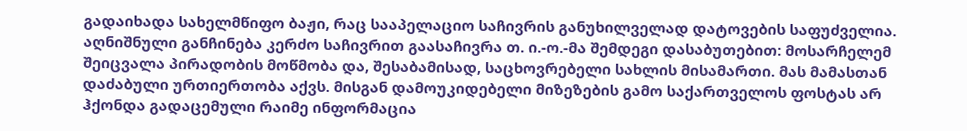გადაიხადა სახელმწიფო ბაჟი, რაც სააპელაციო საჩივრის განუხილველად დატოვების საფუძველია.
აღნიშნული განჩინება კერძო საჩივრით გაასაჩივრა თ. ი.-ო.-მა შემდეგი დასაბუთებით: მოსარჩელემ შეიცვალა პირადობის მოწმობა და, შესაბამისად, საცხოვრებელი სახლის მისამართი. მას მამასთან დაძაბული ურთიერთობა აქვს. მისგან დამოუკიდებელი მიზეზების გამო საქართველოს ფოსტას არ ჰქონდა გადაცემული რაიმე ინფორმაცია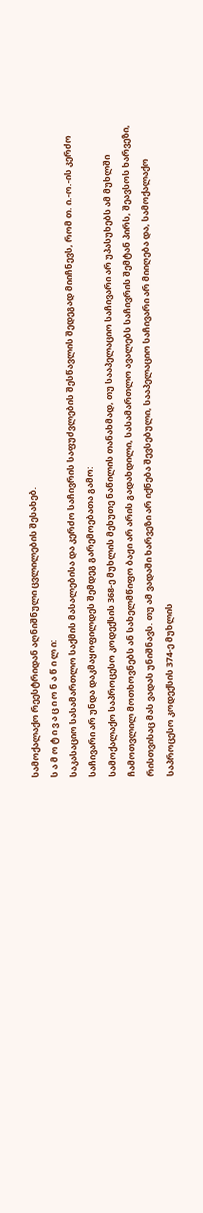სამოქალაქო რეესტრიდან აღნიშნული ცვლილების შესახებ.
ს ა მ ო ტ ი ვ ა ც ი ო ნ ა წ ი ლ ი:
საკასაციო სასამართლო საქმის მასალებისა და კერძო საჩივრის საფუძვლების შესწავლის შედეგად მიიჩნევს, რომ თ. ი.-ო.-ის კერძო საჩივარი არ უნდა დაკმაყოფილდეს შემდეგ გარემოებათა გამო:
სამოქალაქო საპროცესო კოდექსის 368-ე მუხლის მეხუთე ნაწილის თანახმად, თუ სააპელაციო საჩივარი არ უპასუხებს ამ მუხლში ჩამოთვლილ მოთხოვნებს ან სახელმწიფო ბაჟი არ არის გადახდილი, სასამართლო ავალებს საჩივრის შემტან პირს, შეავსოს ხარვეზი, რისთვისაც მას ვადას უნიშნავს. თუ ამ ვადაში ხარვეზი არ იქნება შევსებული, სააპელაციო საჩივარი არ მიიღება და, სამოქალაქო საპროცესო კოდექსის 374-ე მუხლის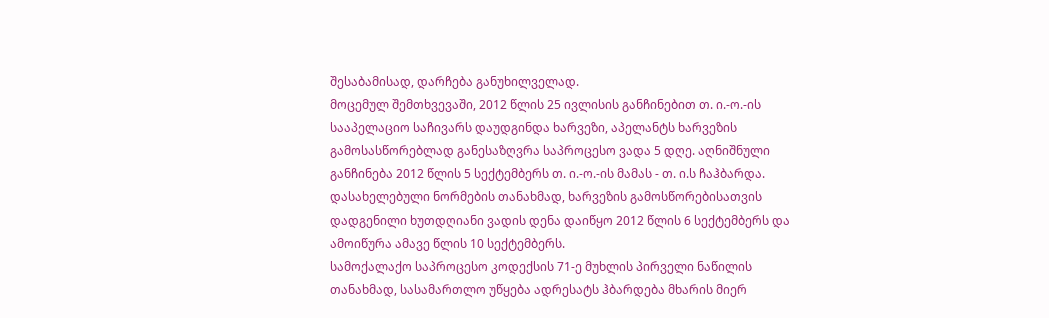შესაბამისად, დარჩება განუხილველად.
მოცემულ შემთხვევაში, 2012 წლის 25 ივლისის განჩინებით თ. ი.-ო.-ის სააპელაციო საჩივარს დაუდგინდა ხარვეზი, აპელანტს ხარვეზის გამოსასწორებლად განესაზღვრა საპროცესო ვადა 5 დღე. აღნიშნული განჩინება 2012 წლის 5 სექტემბერს თ. ი.-ო.-ის მამას - თ. ი.ს ჩაჰბარდა. დასახელებული ნორმების თანახმად, ხარვეზის გამოსწორებისათვის დადგენილი ხუთდღიანი ვადის დენა დაიწყო 2012 წლის 6 სექტემბერს და ამოიწურა ამავე წლის 10 სექტემბერს.
სამოქალაქო საპროცესო კოდექსის 71-ე მუხლის პირველი ნაწილის თანახმად, სასამართლო უწყება ადრესატს ჰბარდება მხარის მიერ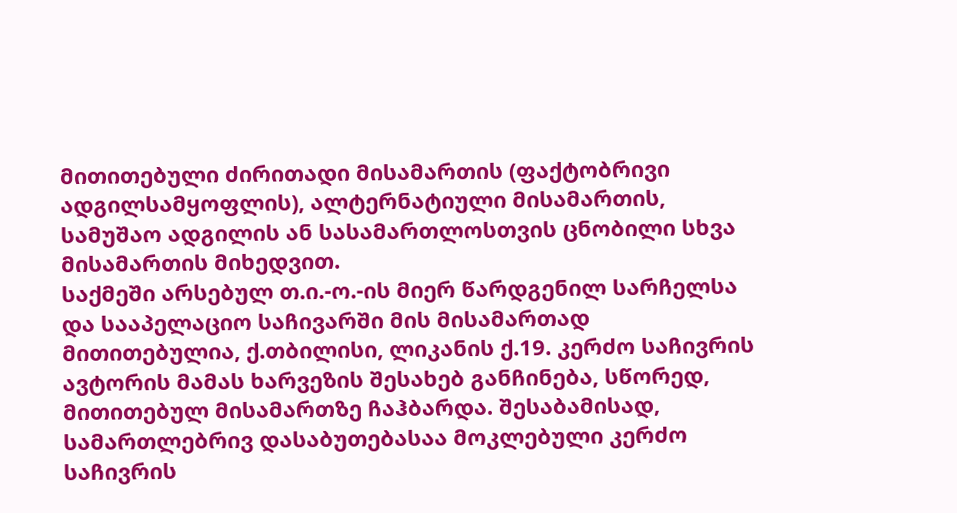მითითებული ძირითადი მისამართის (ფაქტობრივი ადგილსამყოფლის), ალტერნატიული მისამართის, სამუშაო ადგილის ან სასამართლოსთვის ცნობილი სხვა მისამართის მიხედვით.
საქმეში არსებულ თ.ი.-ო.-ის მიერ წარდგენილ სარჩელსა და სააპელაციო საჩივარში მის მისამართად მითითებულია, ქ.თბილისი, ლიკანის ქ.19. კერძო საჩივრის ავტორის მამას ხარვეზის შესახებ განჩინება, სწორედ, მითითებულ მისამართზე ჩაჰბარდა. შესაბამისად, სამართლებრივ დასაბუთებასაა მოკლებული კერძო საჩივრის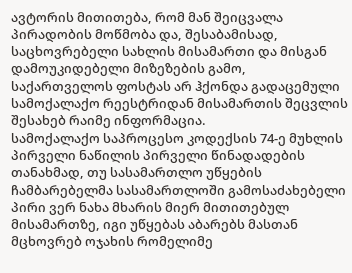ავტორის მითითება, რომ მან შეიცვალა პირადობის მოწმობა და, შესაბამისად, საცხოვრებელი სახლის მისამართი და მისგან დამოუკიდებელი მიზეზების გამო, საქართველოს ფოსტას არ ჰქონდა გადაცემული სამოქალაქო რეესტრიდან მისამართის შეცვლის შესახებ რაიმე ინფორმაცია.
სამოქალაქო საპროცესო კოდექსის 74-ე მუხლის პირველი ნაწილის პირველი წინადადების თანახმად, თუ სასამართლო უწყების ჩამბარებელმა სასამართლოში გამოსაძახებელი პირი ვერ ნახა მხარის მიერ მითითებულ მისამართზე, იგი უწყებას აბარებს მასთან მცხოვრებ ოჯახის რომელიმე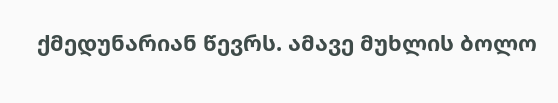ქმედუნარიან წევრს. ამავე მუხლის ბოლო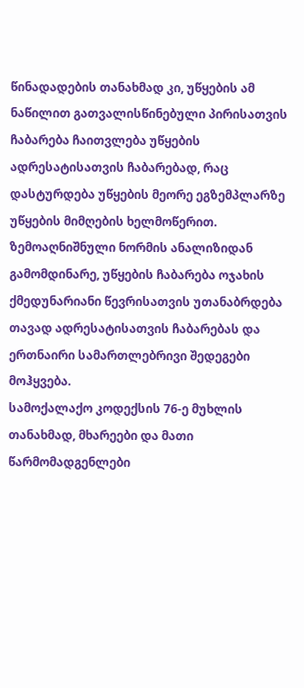წინადადების თანახმად კი, უწყების ამ ნაწილით გათვალისწინებული პირისათვის ჩაბარება ჩაითვლება უწყების ადრესატისათვის ჩაბარებად, რაც დასტურდება უწყების მეორე ეგზემპლარზე უწყების მიმღების ხელმოწერით. ზემოაღნიშნული ნორმის ანალიზიდან გამომდინარე, უწყების ჩაბარება ოჯახის ქმედუნარიანი წევრისათვის უთანაბრდება თავად ადრესატისათვის ჩაბარებას და ერთნაირი სამართლებრივი შედეგები მოჰყვება.
სამოქალაქო კოდექსის 76-ე მუხლის თანახმად, მხარეები და მათი წარმომადგენლები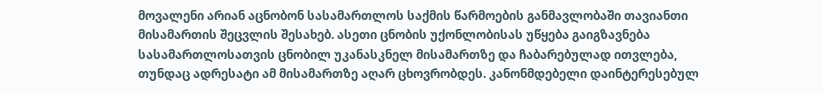მოვალენი არიან აცნობონ სასამართლოს საქმის წარმოების განმავლობაში თავიანთი მისამართის შეცვლის შესახებ. ასეთი ცნობის უქონლობისას უწყება გაიგზავნება სასამართლოსათვის ცნობილ უკანასკნელ მისამართზე და ჩაბარებულად ითვლება, თუნდაც ადრესატი ამ მისამართზე აღარ ცხოვრობდეს. კანონმდებელი დაინტერესებულ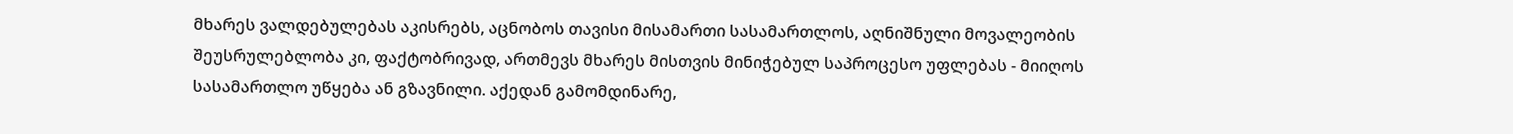მხარეს ვალდებულებას აკისრებს, აცნობოს თავისი მისამართი სასამართლოს, აღნიშნული მოვალეობის შეუსრულებლობა კი, ფაქტობრივად, ართმევს მხარეს მისთვის მინიჭებულ საპროცესო უფლებას - მიიღოს სასამართლო უწყება ან გზავნილი. აქედან გამომდინარე,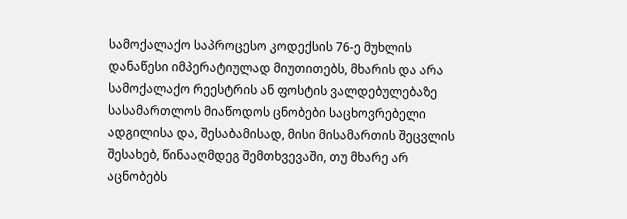სამოქალაქო საპროცესო კოდექსის 76-ე მუხლის დანაწესი იმპერატიულად მიუთითებს, მხარის და არა სამოქალაქო რეესტრის ან ფოსტის ვალდებულებაზე სასამართლოს მიაწოდოს ცნობები საცხოვრებელი ადგილისა და, შესაბამისად, მისი მისამართის შეცვლის შესახებ, წინააღმდეგ შემთხვევაში, თუ მხარე არ აცნობებს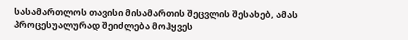სასამართლოს თავისი მისამართის შეცვლის შესახებ, ამას პროცესუალურად შეიძლება მოჰყვეს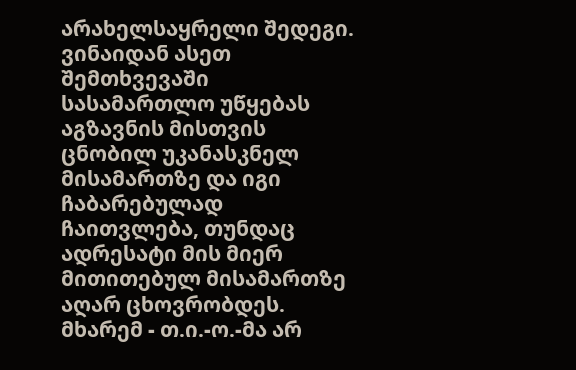არახელსაყრელი შედეგი. ვინაიდან ასეთ შემთხვევაში სასამართლო უწყებას აგზავნის მისთვის ცნობილ უკანასკნელ მისამართზე და იგი ჩაბარებულად ჩაითვლება, თუნდაც ადრესატი მის მიერ მითითებულ მისამართზე აღარ ცხოვრობდეს.
მხარემ - თ.ი.-ო.-მა არ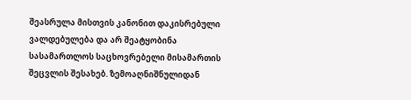შეასრულა მისთვის კანონით დაკისრებული ვალდებულება და არ შეატყობინა სასამართლოს საცხოვრებელი მისამართის შეცვლის შესახებ. ზემოაღნიშნულიდან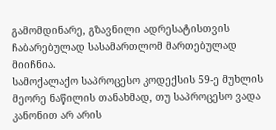გამომდინარე, გზავნილი ადრესატისთვის ჩაბარებულად სასამართლომ მართებულად მიიჩნია.
სამოქალაქო საპროცესო კოდექსის 59-ე მუხლის მეორე ნაწილის თანახმად, თუ საპროცესო ვადა კანონით არ არის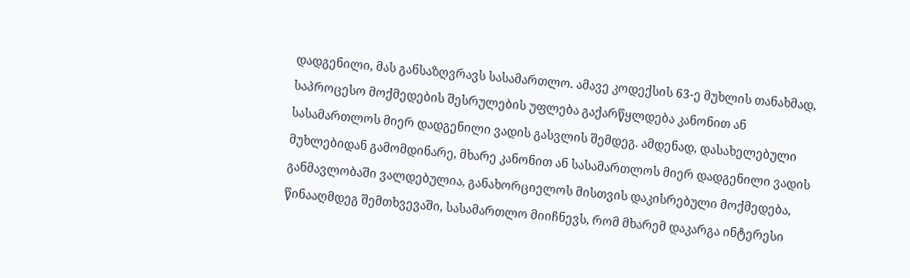დადგენილი, მას განსაზღვრავს სასამართლო. ამავე კოდექსის 63-ე მუხლის თანახმად, საპროცესო მოქმედების შესრულების უფლება გაქარწყლდება კანონით ან სასამართლოს მიერ დადგენილი ვადის გასვლის შემდეგ. ამდენად, დასახელებული მუხლებიდან გამომდინარე, მხარე კანონით ან სასამართლოს მიერ დადგენილი ვადის განმავლობაში ვალდებულია, განახორციელოს მისთვის დაკისრებული მოქმედება, წინააღმდეგ შემთხვევაში, სასამართლო მიიჩნევს, რომ მხარემ დაკარგა ინტერესი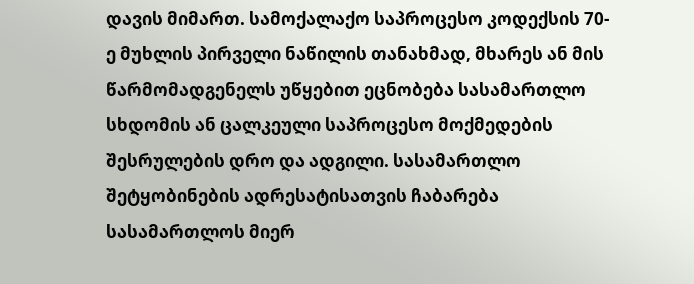დავის მიმართ. სამოქალაქო საპროცესო კოდექსის 70-ე მუხლის პირველი ნაწილის თანახმად, მხარეს ან მის წარმომადგენელს უწყებით ეცნობება სასამართლო სხდომის ან ცალკეული საპროცესო მოქმედების შესრულების დრო და ადგილი. სასამართლო შეტყობინების ადრესატისათვის ჩაბარება სასამართლოს მიერ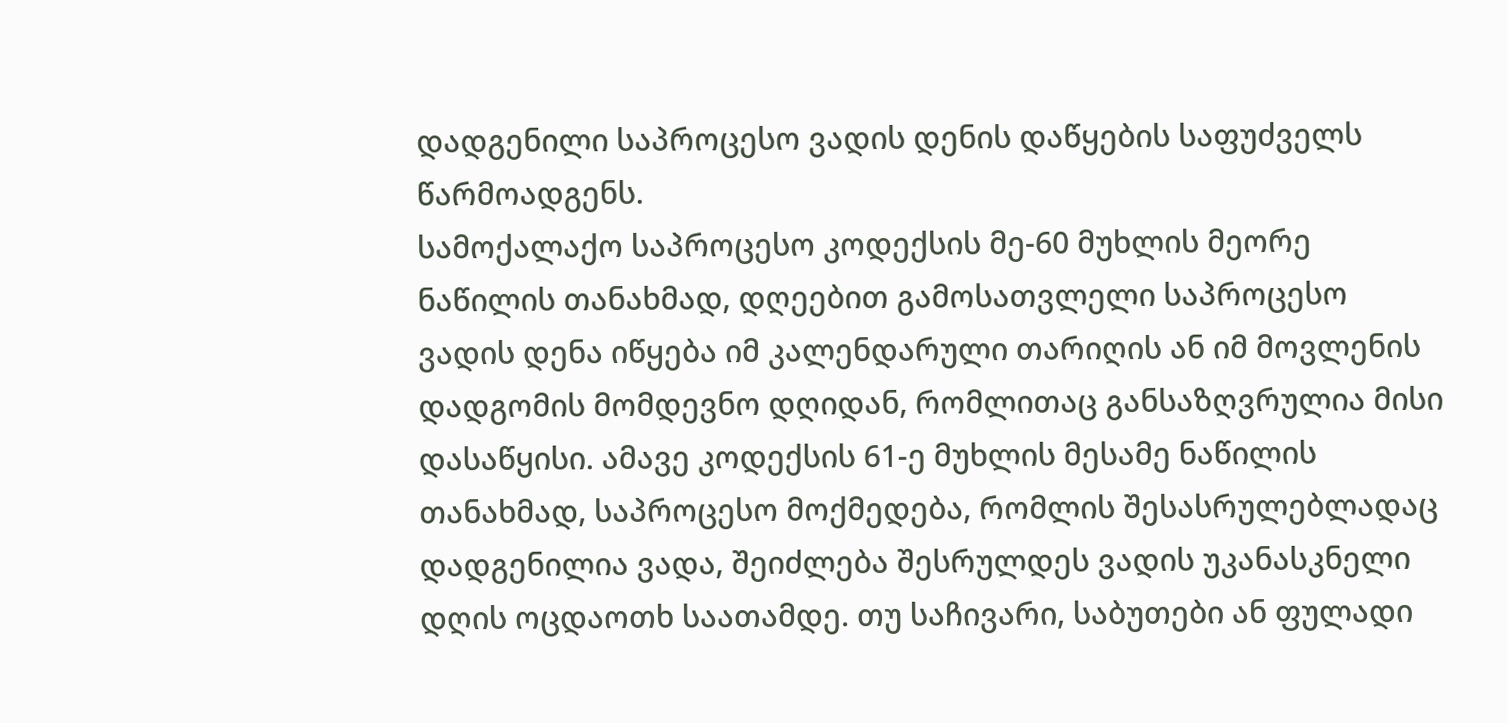დადგენილი საპროცესო ვადის დენის დაწყების საფუძველს წარმოადგენს.
სამოქალაქო საპროცესო კოდექსის მე-60 მუხლის მეორე ნაწილის თანახმად, დღეებით გამოსათვლელი საპროცესო ვადის დენა იწყება იმ კალენდარული თარიღის ან იმ მოვლენის დადგომის მომდევნო დღიდან, რომლითაც განსაზღვრულია მისი დასაწყისი. ამავე კოდექსის 61-ე მუხლის მესამე ნაწილის თანახმად, საპროცესო მოქმედება, რომლის შესასრულებლადაც დადგენილია ვადა, შეიძლება შესრულდეს ვადის უკანასკნელი დღის ოცდაოთხ საათამდე. თუ საჩივარი, საბუთები ან ფულადი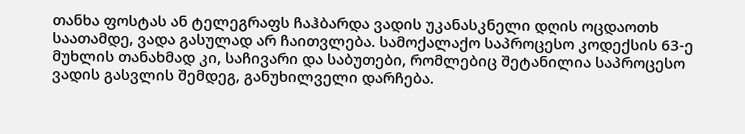თანხა ფოსტას ან ტელეგრაფს ჩაჰბარდა ვადის უკანასკნელი დღის ოცდაოთხ საათამდე, ვადა გასულად არ ჩაითვლება. სამოქალაქო საპროცესო კოდექსის 63-ე მუხლის თანახმად კი, საჩივარი და საბუთები, რომლებიც შეტანილია საპროცესო ვადის გასვლის შემდეგ, განუხილველი დარჩება.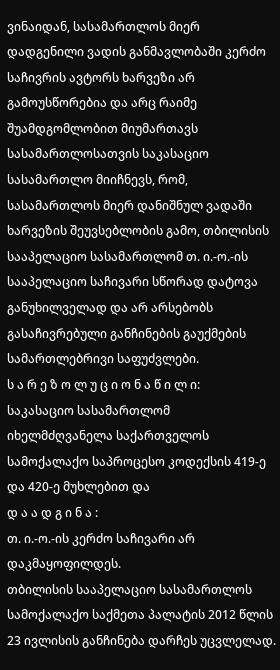ვინაიდან, სასამართლოს მიერ დადგენილი ვადის განმავლობაში კერძო საჩივრის ავტორს ხარვეზი არ გამოუსწორებია და არც რაიმე შუამდგომლობით მიუმართავს სასამართლოსათვის საკასაციო სასამართლო მიიჩნევს, რომ, სასამართლოს მიერ დანიშნულ ვადაში ხარვეზის შეუვსებლობის გამო, თბილისის სააპელაციო სასამართლომ თ. ი.-ო.-ის სააპელაციო საჩივარი სწორად დატოვა განუხილველად და არ არსებობს გასაჩივრებული განჩინების გაუქმების სამართლებრივი საფუძვლები.
ს ა რ ე ზ ო ლ უ ც ი ო ნ ა წ ი ლ ი:
საკასაციო სასამართლომ იხელმძღვანელა საქართველოს სამოქალაქო საპროცესო კოდექსის 419-ე და 420-ე მუხლებით და
დ ა ა დ გ ი ნ ა :
თ. ი.-ო.-ის კერძო საჩივარი არ დაკმაყოფილდეს.
თბილისის სააპელაციო სასამართლოს სამოქალაქო საქმეთა პალატის 2012 წლის 23 ივლისის განჩინება დარჩეს უცვლელად.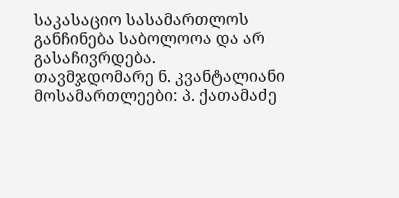საკასაციო სასამართლოს განჩინება საბოლოოა და არ გასაჩივრდება.
თავმჯდომარე ნ. კვანტალიანი
მოსამართლეები: პ. ქათამაძე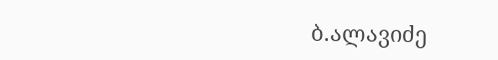ბ.ალავიძე